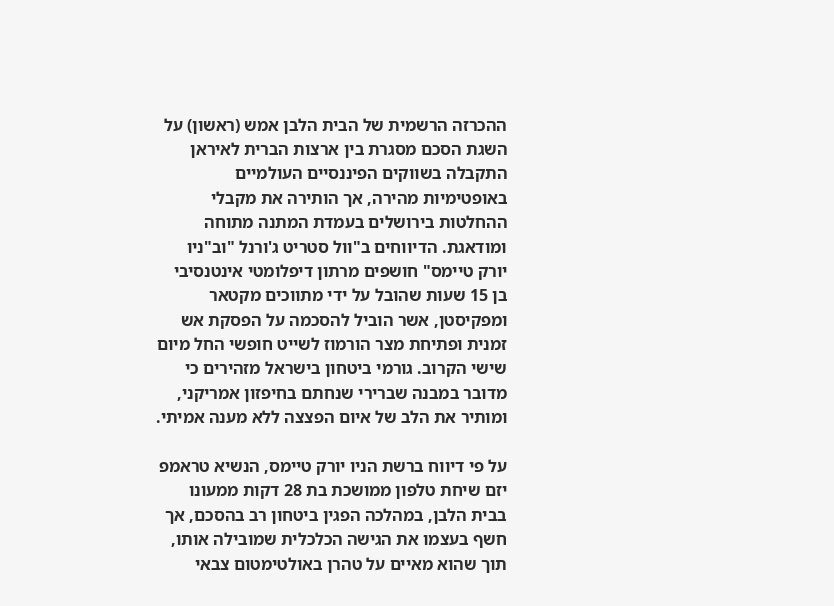ההכרזה הרשמית של הבית הלבן אמש (ראשון) על השגת הסכם מסגרת בין ארצות הברית לאיראן התקבלה בשווקים הפיננסיים העולמיים באופטימיות מהירה, אך הותירה את מקבלי ההחלטות בירושלים בעמדת המתנה מתוחה ומודאגת. הדיווחים ב"וול סטריט ג'ורנל "וב"ניו יורק טיימס" חושפים מרתון דיפלומטי אינטנסיבי בן 15 שעות שהובל על ידי מתווכים מקטאר ומפקיסטן, אשר הוביל להסכמה על הפסקת אש זמנית ופתיחת מצר הורמוז לשייט חופשי החל מיום שישי הקרוב. גורמי ביטחון בישראל מזהירים כי מדובר במבנה שברירי שנחתם בחיפזון אמריקני, ומותיר את הלב של איום הפצצה ללא מענה אמיתי.

על פי דיווח ברשת הניו יורק טיימס, הנשיא טראמפ יזם שיחת טלפון ממושכת בת 28 דקות ממעונו בבית הלבן, במהלכה הפגין ביטחון רב בהסכם, אך חשף בעצמו את הגישה הכלכלית שמובילה אותו, תוך שהוא מאיים על טהרן באולטימטום צבאי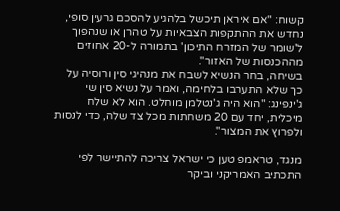קשוח: "אם איראן תיכשל בלהגיע להסכם גרעין סופי, נחדש את ההתקפות הצבאיות על טהרן או שנהפוך ל'שומר של המזרח התיכון' בתמורה ל-20 אחוזים מההכנסות של האזור".
בשיחה, בחר הנשיא לשבח את מנהיגי סין ורוסיה על כך שלא התערבו בלחימה, ואמר על נשיא סין שי ג'ינפינג: "הוא היה ג'נטלמן מוחלט. הוא לא שלח מיכלית, יחד עם 20 משחתות מכל צד שלה, כדי לנסות ולפרוץ את המצור".

מנגד, טראמפ טען כי ישראל צריכה להתיישר לפי התכתיב האמריקני וביקר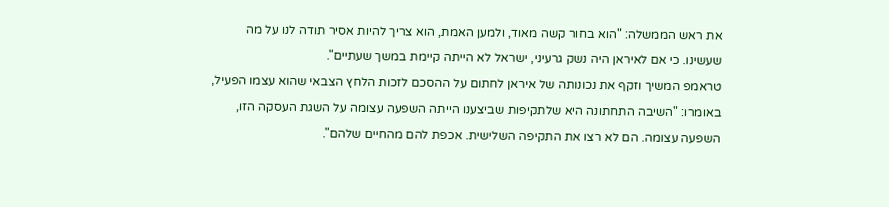את ראש הממשלה: "הוא בחור קשה מאוד, ולמען האמת, הוא צריך להיות אסיר תודה לנו על מה שעשינו. כי אם לאיראן היה נשק גרעיני, ישראל לא הייתה קיימת במשך שעתיים".
טראמפ המשיך וזקף את נכונותה של איראן לחתום על ההסכם לזכות הלחץ הצבאי שהוא עצמו הפעיל, באומרו: "השיבה התחתונה היא שלתקיפות שביצענו הייתה השפעה עצומה על השגת העסקה הזו, השפעה עצומה. הם לא רצו את התקיפה השלישית. אכפת להם מהחיים שלהם".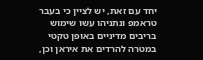יחד עם זאת, יש לציין כי בעבר טראמפ ונתניהו עשו שימוש בריבים מדיניים באופן טקטי במטרה להרדים את איראן וכן,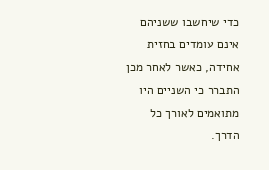כדי שיחשבו ששניהם אינם עומדים בחזית אחידה, כאשר לאחר מכן התברר כי השניים היו מתואמים לאורך כל הדרך.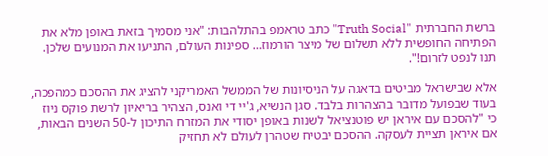ברשת החברתית "Truth Social" כתב טראמפ בהתלהבות: "אני מסמיך בזאת באופן מלא את הפתיחה החופשית ללא תשלום של מיצר הורמוז… ספינות העולם, התניעו את המנועים שלכן. תנו לנפט לזרום!".

אלא שבישראל מביטים בדאגה על הניסיונות של הממשל האמריקני להציג את ההסכם כמהפכה, בעוד שבפועל מדובר בהצהרות בלבד. סגן הנשיא, ג'יי די ואנס, הצהיר בריאיון לרשת פוקס ניוז כי "להסכם עם איראן יש פוטנציאל לשנות באופן יסודי את המזרח התיכון ל-50 השנים הבאות, אם איראן תציית לעסקה. ההסכם יבטיח שטהרן לעולם לא תחזיק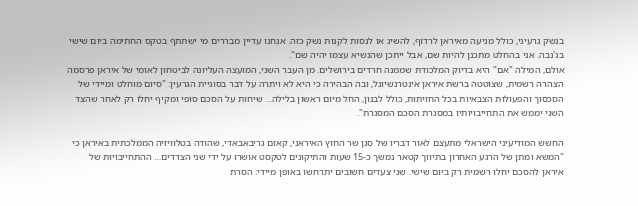בנשק גרעיני, כולל מניעה מאיראן לרדוף, להשיג או לנסות לקנות נשק כזה. אנחנו עדיין מבררים מי ישתתף בטקס החתימה ביום שישי בג'נבה. אני בהחלט מתכנן להיות שם, אבל ייתכן שהנשיא עצמו יהיה שם".
אולם, המילה "אם" היא בדיוק המלכודת שממנה חרדים בירושלים. מן העבר השני, המועצה העליונה לביטחון לאומי של איראן פרסמה הצהרה רשמית, שצוטטה ברשת איראן אינטרנשיונל, ובה הבהירה כי היא לא ויתרה על דבר בסוגיית הגרעין: "סיום מוחלט ומיידי של הסכסוך והפעולות הצבאיות בכל החזיתות, כולל לבנון, החל מיום ראשון בלילה… שיחות על הסכם סופי ומקיף יחלו רק לאחר שהצד השני יממש את התחייבויותיו במסגרת הסכם המסגרת".

החשש המודיעיני הישראלי מתעצם לאור דבריו של סגן שר החוץ האיראני, קאזם גריבאבאדי, שהודה בטלוויזיה הממלכתית באיראן כי "המשא ומתן של הרגע האחרון בתיווך קטאר נמשך כ-15 שעות והתיקונים לטקסט אושרו על ידי שני הצדדים… ההתחייבויות של איראן להסכם יחלו רשמית רק ביום שישי. שני צעדים חשובים יתרחשו באופן מיידי: הסרת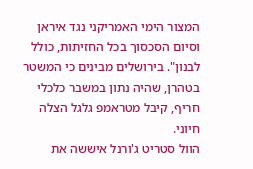המצור הימי האמריקני נגד איראן וסיום הסכסוך בכל החזיתות, כולל לבנון". בירושלים מבינים כי המשטר בטהרן, שהיה נתון במשבר כלכלי חריף, קיבל מטראמפ גלגל הצלה חיוני.
הוול סטריט ג'ורנל איששה את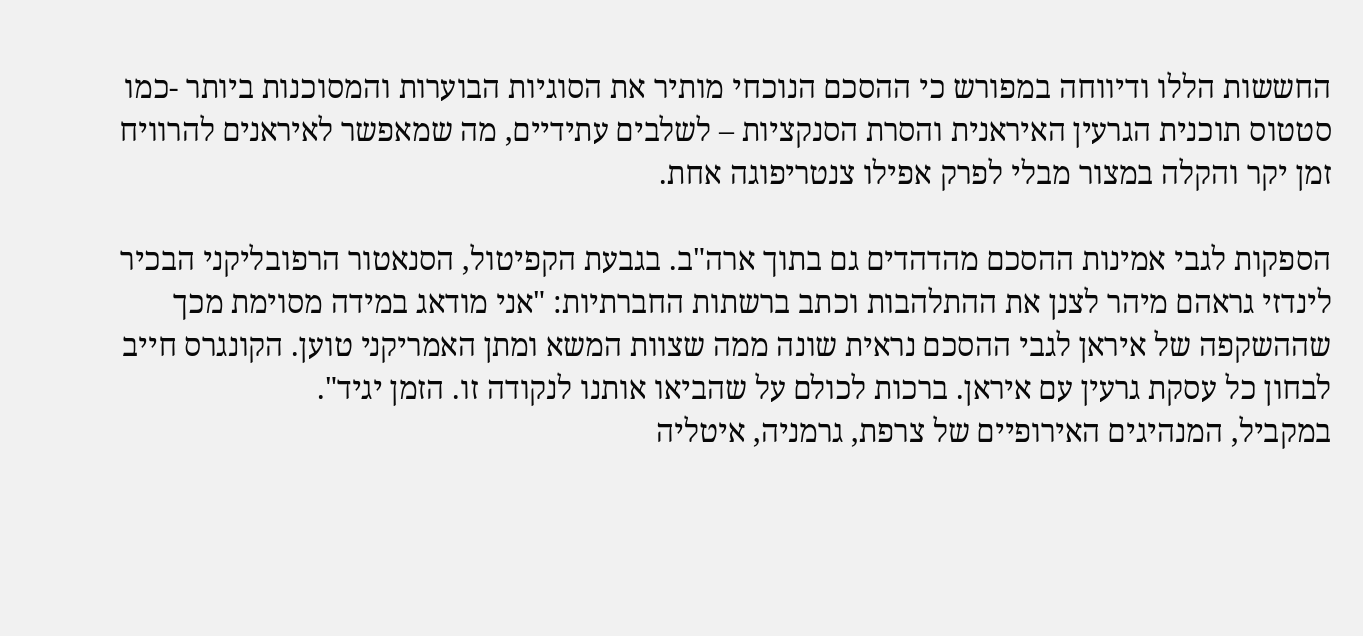החששות הללו ודיווחה במפורש כי ההסכם הנוכחי מותיר את הסוגיות הבוערות והמסוכנות ביותר -כמו סטטוס תוכנית הגרעין האיראנית והסרת הסנקציות – לשלבים עתידיים, מה שמאפשר לאיראנים להרוויח זמן יקר והקלה במצור מבלי לפרק אפילו צנטריפוגה אחת.

הספקות לגבי אמינות ההסכם מהדהדים גם בתוך ארה"ב. בגבעת הקפיטול, הסנאטור הרפובליקני הבכיר לינדזי גראהם מיהר לצנן את ההתלהבות וכתב ברשתות החברתיות: "אני מודאג במידה מסוימת מכך שההשקפה של איראן לגבי ההסכם נראית שונה ממה שצוות המשא ומתן האמריקני טוען. הקונגרס חייב לבחון כל עסקת גרעין עם איראן. ברכות לכולם על שהביאו אותנו לנקודה זו. הזמן יגיד".
במקביל, המנהיגים האירופיים של צרפת, גרמניה, איטליה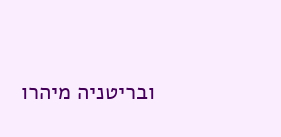ובריטניה מיהרו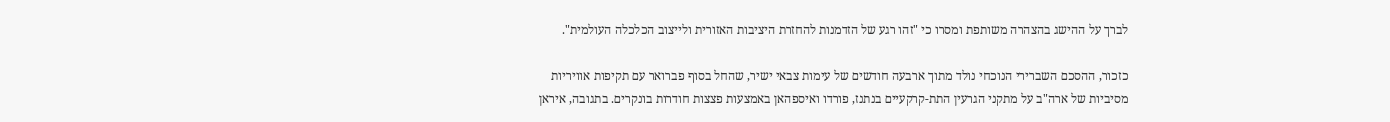לברך על ההישג בהצהרה משותפת ומסרו כי "זהו רגע של הזדמנות להחזרת היציבות האזורית ולייצוב הכלכלה העולמית".

כזכור, ההסכם השברירי הנוכחי נולד מתוך ארבעה חודשים של עימות צבאי ישיר, שהחל בסוף פברואר עם תקיפות אוויריות מסיביות של ארה"ב על מתקני הגרעין התת-קרקעיים בנתנז, פורדו ואיספהאן באמצעות פצצות חודרות בונקרים. בתגובה, איראן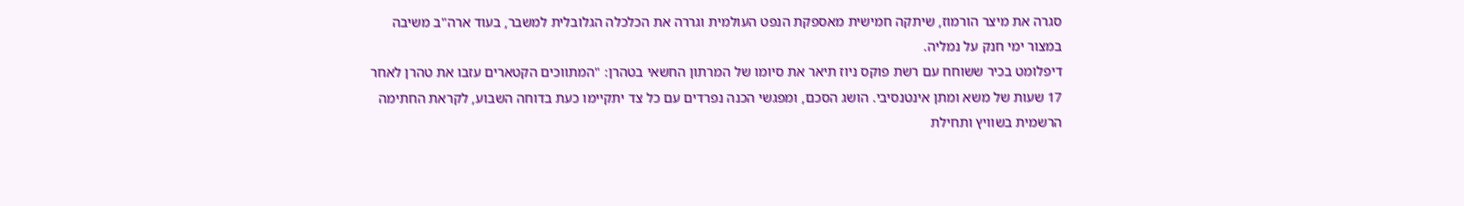סגרה את מיצר הורמוז, שיתקה חמישית מאספקת הנפט העולמית וגררה את הכלכלה הגלובלית למשבר, בעוד ארה"ב משיבה במצור ימי חנק על נמליה.
דיפלומט בכיר ששוחח עם רשת פוקס ניוז תיאר את סיומו של המרתון החשאי בטהרן: "המתווכים הקטארים עזבו את טהרן לאחר 17 שעות של משא ומתן אינטנסיבי. הושג הסכם, ומפגשי הכנה נפרדים עם כל צד יתקיימו כעת בדוחה השבוע, לקראת החתימה הרשמית בשוויץ ותחילת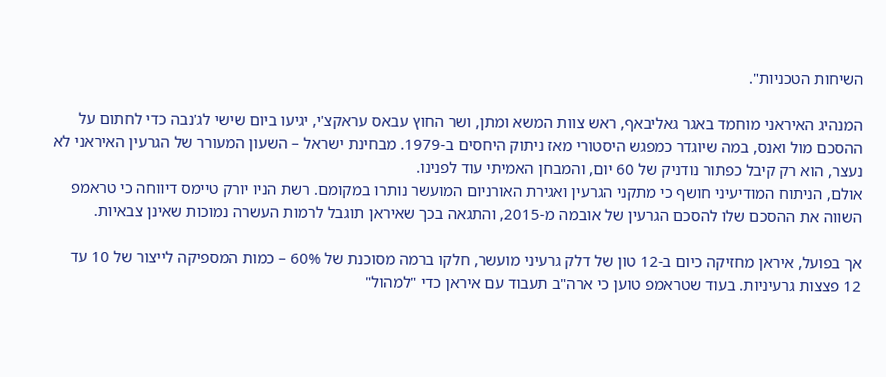השיחות הטכניות".

המנהיג האיראני מוחמד באגר גאליבאף, ראש צוות המשא ומתן, ושר החוץ עבאס עראקצ'י, יגיעו ביום שישי לג'נבה כדי לחתום על ההסכם מול ואנס, במה שיוגדר כמפגש היסטורי מאז ניתוק היחסים ב-1979. מבחינת ישראל – השעון המעורר של הגרעין האיראני לא נעצר, הוא רק קיבל כפתור נודניק של 60 יום, והמבחן האמיתי עוד לפנינו.
אולם, הניתוח המודיעיני חושף כי מתקני הגרעין ואגירת האורניום המועשר נותרו במקומם. רשת הניו יורק טיימס דיווחה כי טראמפ השווה את ההסכם שלו להסכם הגרעין של אובמה מ-2015, והתגאה בכך שאיראן תוגבל לרמות העשרה נמוכות שאינן צבאיות.

אך בפועל, איראן מחזיקה כיום ב-12 טון של דלק גרעיני מועשר, חלקו ברמה מסוכנת של 60% – כמות המספיקה לייצור של 10 עד 12 פצצות גרעיניות. בעוד שטראמפ טוען כי ארה"ב תעבוד עם איראן כדי "למהול"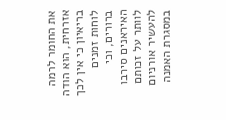את החומר לרמה אזרחית, הוא הודה בריאיון כי אין לכך לוחות זמנים ברורים, וכי האיראנים סירבו לוותר על זכותם להעשיר אורניום במסגרת האמנה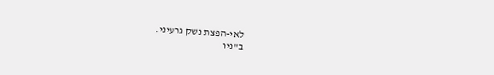לאי-הפצת נשק גרעיני.
ב"ניו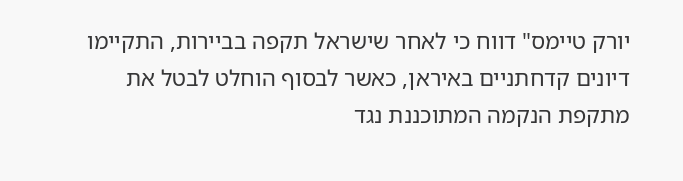יורק טיימס" דווח כי לאחר שישראל תקפה בביירות, התקיימו דיונים קדחתניים באיראן, כאשר לבסוף הוחלט לבטל את מתקפת הנקמה המתוכננת נגד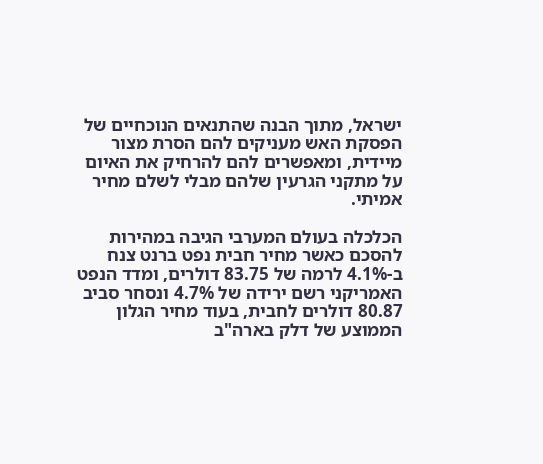ישראל, מתוך הבנה שהתנאים הנוכחיים של הפסקת האש מעניקים להם הסרת מצור מיידית, ומאפשרים להם להרחיק את האיום על מתקני הגרעין שלהם מבלי לשלם מחיר אמיתי.

הכלכלה בעולם המערבי הגיבה במהירות להסכם כאשר מחיר חבית נפט ברנט צנח ב-4.1% לרמה של 83.75 דולרים, ומדד הנפט האמריקני רשם ירידה של 4.7% ונסחר סביב 80.87 דולרים לחבית, בעוד מחיר הגלון הממוצע של דלק בארה"ב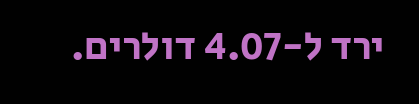ירד ל-4.07 דולרים.